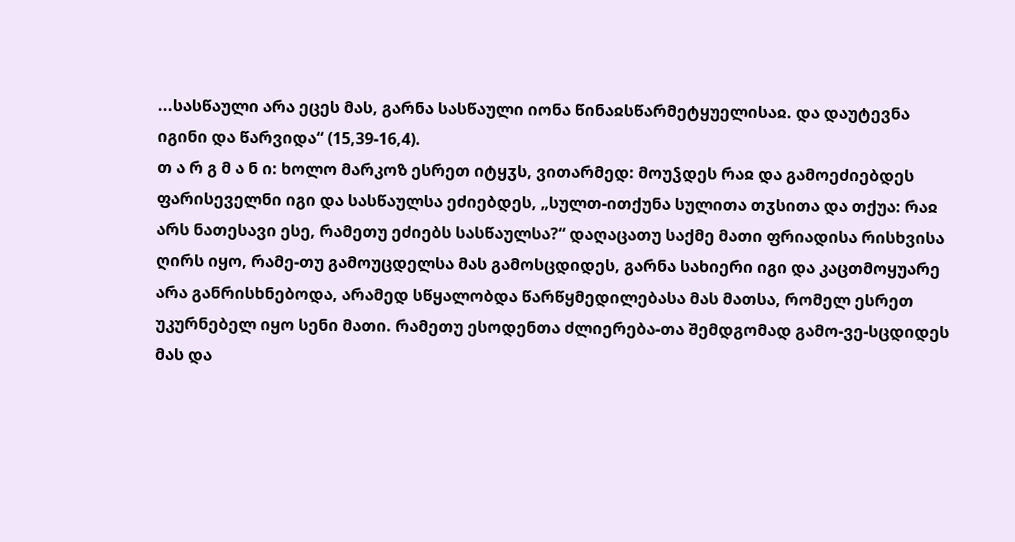...სასწაული არა ეცეს მას, გარნა სასწაული იონა წინაჲსწარმეტყუელისაჲ. და დაუტევნა იგინი და წარვიდა“ (15,39-16,4).
თ ა რ გ მ ა ნ ი: ხოლო მარკოზ ესრეთ იტყჳს, ვითარმედ: მოუჴდეს რაჲ და გამოეძიებდეს ფარისეველნი იგი და სასწაულსა ეძიებდეს, „სულთ-ითქუნა სულითა თჳსითა და თქუა: რაჲ არს ნათესავი ესე, რამეთუ ეძიებს სასწაულსა?“ დაღაცათუ საქმე მათი ფრიადისა რისხვისა ღირს იყო, რამე-თუ გამოუცდელსა მას გამოსცდიდეს, გარნა სახიერი იგი და კაცთმოყუარე არა განრისხნებოდა, არამედ სწყალობდა წარწყმედილებასა მას მათსა, რომელ ესრეთ უკურნებელ იყო სენი მათი. რამეთუ ესოდენთა ძლიერება-თა შემდგომად გამო-ვე-სცდიდეს მას და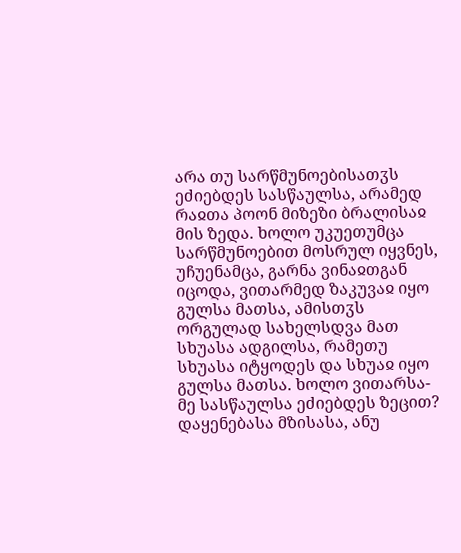არა თუ სარწმუნოებისათჳს ეძიებდეს სასწაულსა, არამედ რაჲთა პოონ მიზეზი ბრალისაჲ მის ზედა. ხოლო უკუეთუმცა სარწმუნოებით მოსრულ იყვნეს, უჩუენამცა, გარნა ვინაჲთგან იცოდა, ვითარმედ ზაკუვაჲ იყო გულსა მათსა, ამისთჳს ორგულად სახელსდვა მათ სხუასა ადგილსა, რამეთუ სხუასა იტყოდეს და სხუაჲ იყო გულსა მათსა. ხოლო ვითარსა-მე სასწაულსა ეძიებდეს ზეცით? დაყენებასა მზისასა, ანუ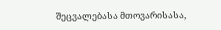შეცვალებასა მთოვარისასა,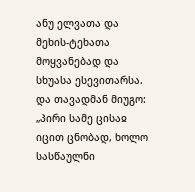ანუ ელვათა და მეხის-ტეხათა მოყვანებად და სხუასა ესევითარსა. და თავადმან მიუგო: „პირი სამე ცისაჲ იცით ცნობად, ხოლო სასწაულნი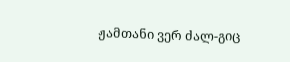ჟამთანი ვერ ძალ-გიც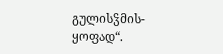გულისჴმის-ყოფად“.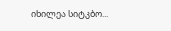იხილეა სიტკბო...